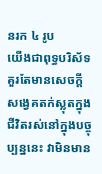នរក ៤ រូប
យើងជាពុទ្ធបរិស័ទ គួរតែមានសេចក្ដីសង្វេគតក់ស្លុតក្នុងជីវិតរស់នៅក្នុងបច្ចុប្បន្ននេះ វាមិនមាន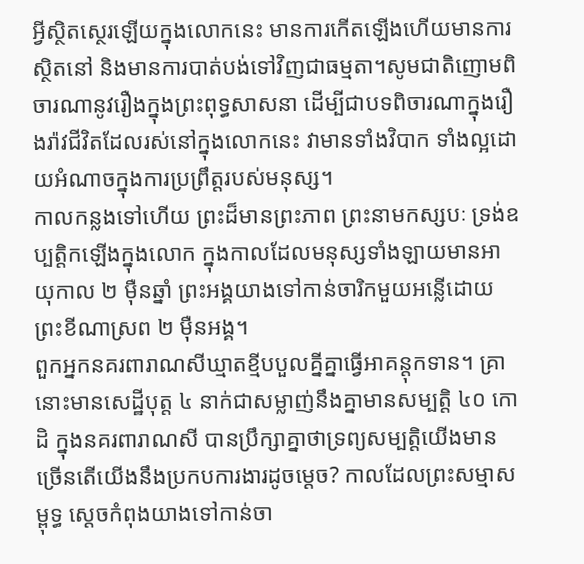អ្វីស្ថិតស្ថេរឡើយក្នុងលោកនេះ មានការកើតឡើងហើយមានការស្ថិតនៅ និងមានការបាត់បង់ទៅវិញជាធម្មតា។សូមជាតិញោមពិចារណានូវរឿងក្នុងព្រះពុទ្ធសាសនា ដើម្បីជាបទពិចារណាក្នុងរឿងរ៉ាវជីវិតដែលរស់នៅក្នុងលោកនេះ វាមានទាំងវិបាក ទាំងល្អដោយអំណាចក្នុងការប្រព្រឹត្តរបស់មនុស្ស។
កាលកន្លងទៅហើយ ព្រះដ៏មានព្រះភាព ព្រះនាមកស្សបៈ ទ្រង់ឧប្បត្តិកឡើងក្នុងលោក ក្នុងកាលដែលមនុស្សទាំងឡាយមានអាយុកាល ២ ម៉ឺនឆ្នាំ ព្រះអង្គយាងទៅកាន់ចារិកមួយអន្លើដោយព្រះខីណាស្រព ២ ម៉ឺនអង្គ។
ពួកអ្នកនគរពារាណសីឃ្មាតខ្មីបបួលគ្នីគ្នាធ្វើអាគន្តុកទាន។ គ្រានោះមានសេដ្ឋីបុត្ត ៤ នាក់ជាសម្លាញ់នឹងគ្នាមានសម្បត្តិ ៤០ កោដិ ក្នុងនគរពារាណសី បានប្រឹក្សាគ្នាថាទ្រព្យសម្បត្តិយើងមានច្រើនតើយើងនឹងប្រកបការងារដូចម្ដេច? កាលដែលព្រះសម្មាសម្ពុទ្ធ ស្ដេចកំពុងយាងទៅកាន់ចា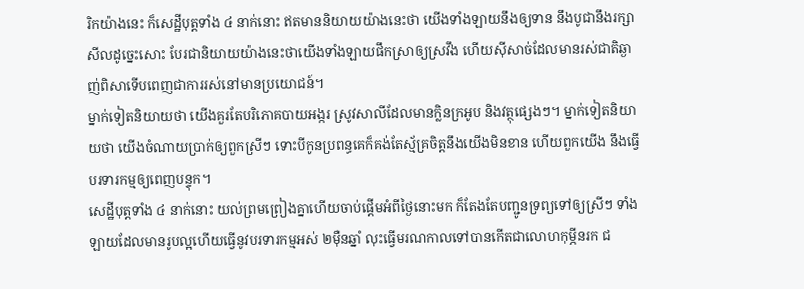រិកយ៉ាងនេះ ក៏សេដ្ឋីបុត្តទាំង ៤ នាក់នោះ ឥតមាននិយាយយ៉ាងនេះថា យើងទាំងឡាយនឹងឲ្យទាន នឹងបូជានឹងរក្សាសីលដូច្នេះសោះ បែរជានិយាយយ៉ាងនេះថាយើងទាំងឡាយផឹកស្រាឲ្យស្រវឹង ហើយស៊ីសាច់ដែលមានរស់ជាតិឆ្ងាញ់ពិសាទើបពេញជាការរស់នៅមានប្រយោជន៍។
ម្នាក់ទៀតនិយាយថា យើងគួរតែបរិភោគបាយអង្ករ ស្រូវសាលីដែលមានក្លិនក្រអូប និងវត្ថុផ្សេងៗ។ ម្នាក់ទៀតនិយាយថា យើងចំណាយប្រាក់ឲ្យពួកស្រីៗ ទោះបីកូនប្រពន្ធគេក៏គង់តែស្ម័គ្រចិត្តនឹងយើងមិនខាន ហើយពួកយើង នឹងធ្វើបរទារកម្មឲ្យពេញបន្ទុក។
សេដ្ឋីបុត្តទាំង ៤ នាក់នោះ យល់ព្រមព្រៀងគ្នាហើយចាប់ផ្ដើមអំពីថ្ងៃនោះមក ក៏តែងតែបញ្ជូនទ្រព្យទៅឲ្យស្រីៗ ទាំងឡាយដែលមានរូបល្អហើយធ្វើនូវបរទារកម្មអស់ ២ម៉ឺនឆ្នាំ លុះធ្វើមរណកាលទៅបានកើតជាលោហកុម្ភីនរក ជ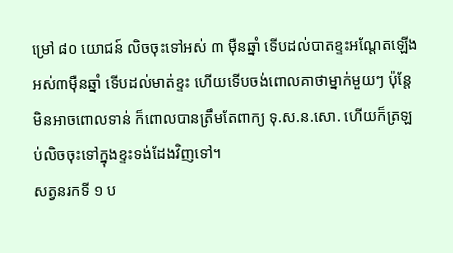ម្រៅ ៨០ យោជន៍ លិចចុះទៅអស់ ៣ ម៉ឺនឆ្នាំ ទើបដល់បាតខ្ទះអណ្តែតឡើងអស់៣ម៉ឺនឆ្នាំ ទើបដល់មាត់ខ្ទះ ហើយទើបចង់ពោលគាថាម្នាក់មួយៗ ប៉ុន្តែមិនអាចពោលទាន់ ក៏ពោលបានត្រឹមតែពាក្យ ទុ.ស.ន.សោ. ហើយក៏ត្រឡប់លិចចុះទៅក្នុងខ្ទះទង់ដែងវិញទៅ។
សត្វនរកទី ១ ប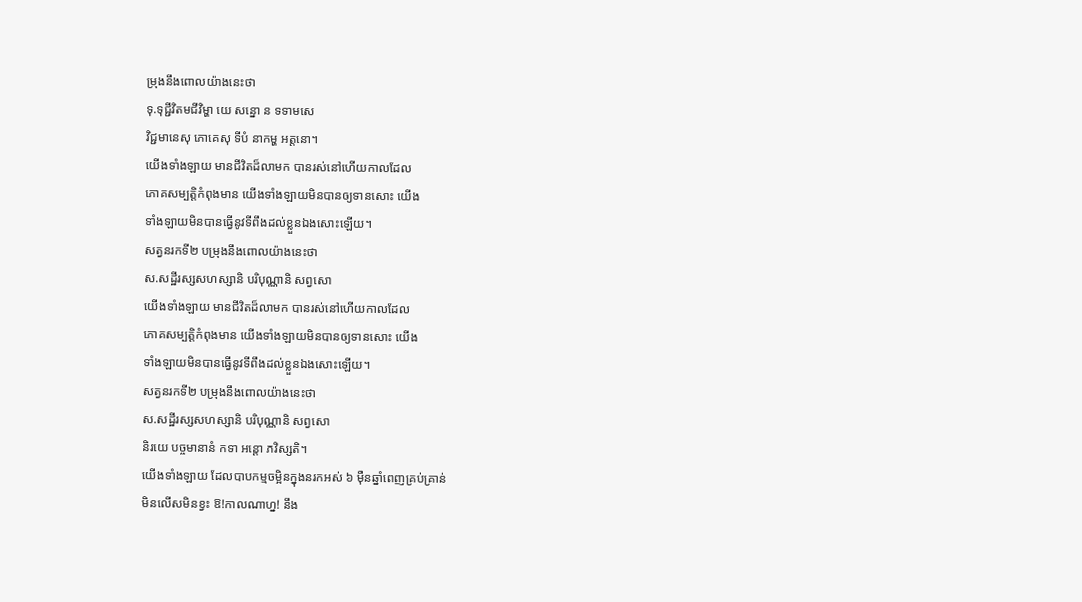ម្រុងនឹងពោលយ៉ាងនេះថា
ទុ.ទុជ្ជីវិតមជីវិម្ហា យេ សន្នោ ន ទទាមសេ
វិជ្ជមានេសុ ភោគេសុ ទីបំ នាកម្ហ អត្តនោ។
យើងទាំងឡាយ មានជីវិតដ៏លាមក បានរស់នៅហើយកាលដែល
ភោគសម្បត្តិកំពុងមាន យើងទាំងឡាយមិនបានឲ្យទានសោះ យើង
ទាំងឡាយមិនបានធ្វើនូវទីពឹងដល់ខ្លួនឯងសោះឡើយ។
សត្វនរកទី២ បម្រុងនឹងពោលយ៉ាងនេះថា
ស.សដ្ឋីរស្សសហស្សានិ បរិបុណ្ណានិ សព្វសោ
យើងទាំងឡាយ មានជីវិតដ៏លាមក បានរស់នៅហើយកាលដែល
ភោគសម្បត្តិកំពុងមាន យើងទាំងឡាយមិនបានឲ្យទានសោះ យើង
ទាំងឡាយមិនបានធ្វើនូវទីពឹងដល់ខ្លួនឯងសោះឡើយ។
សត្វនរកទី២ បម្រុងនឹងពោលយ៉ាងនេះថា
ស.សដ្ឋីរស្សសហស្សានិ បរិបុណ្ណានិ សព្វសោ
និរយេ បច្ចមានានំ កទា អន្តោ ភវិស្សតិ។
យើងទាំងឡាយ ដែលបាបកម្មចម្អិនក្នុងនរកអស់ ៦ ម៉ឺនឆ្នាំពេញគ្រប់គ្រាន់
មិនលើសមិនខ្វះ ឱ!កាលណាហ្ន! នឹង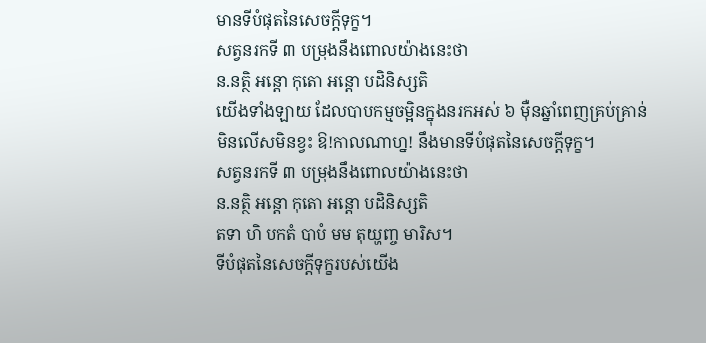មានទីបំផុតនៃសេចក្ដីទុក្ខ។
សត្វនរកទី ៣ បម្រុងនឹងពោលយ៉ាងនេះថា
ន.នត្ថិ អន្តោ កុតោ អន្តោ បដិនិស្សតិ
យើងទាំងឡាយ ដែលបាបកម្មចម្អិនក្នុងនរកអស់ ៦ ម៉ឺនឆ្នាំពេញគ្រប់គ្រាន់
មិនលើសមិនខ្វះ ឱ!កាលណាហ្ន! នឹងមានទីបំផុតនៃសេចក្ដីទុក្ខ។
សត្វនរកទី ៣ បម្រុងនឹងពោលយ៉ាងនេះថា
ន.នត្ថិ អន្តោ កុតោ អន្តោ បដិនិស្សតិ
តទា ហិ បកតំ បាបំ មម តុយ្ហញ្ច មារិស។
ទីបំផុតនៃសេចក្ដីទុក្ខរបស់យើង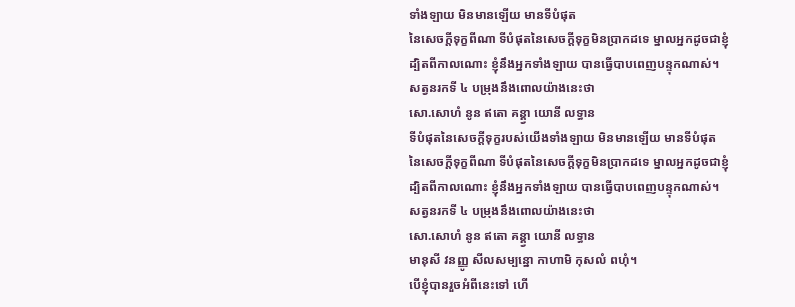ទាំងឡាយ មិនមានឡើយ មានទីបំផុត
នៃសេចក្ដីទុក្ខពីណា ទីបំផុតនៃសេចក្ដីទុក្ខមិនប្រាកដទេ ម្នាលអ្នកដូចជាខ្ញុំ
ដ្បិតពីកាលណោះ ខ្ញុំនឹងអ្នកទាំងឡាយ បានធ្វើបាបពេញបន្ទុកណាស់។
សត្វនរកទី ៤ បម្រុងនឹងពោលយ៉ាងនេះថា
សោ.សោហំ នូន ឥតោ គន្គ្វា យោនី លទ្ធាន
ទីបំផុតនៃសេចក្ដីទុក្ខរបស់យើងទាំងឡាយ មិនមានឡើយ មានទីបំផុត
នៃសេចក្ដីទុក្ខពីណា ទីបំផុតនៃសេចក្ដីទុក្ខមិនប្រាកដទេ ម្នាលអ្នកដូចជាខ្ញុំ
ដ្បិតពីកាលណោះ ខ្ញុំនឹងអ្នកទាំងឡាយ បានធ្វើបាបពេញបន្ទុកណាស់។
សត្វនរកទី ៤ បម្រុងនឹងពោលយ៉ាងនេះថា
សោ.សោហំ នូន ឥតោ គន្គ្វា យោនី លទ្ធាន
មានុសី វនញ្ញូ សីលសម្បន្នោ កាហាមិ កុសលំ ពហុំ។
បើខ្ញុំបានរួចអំពីនេះទៅ ហើ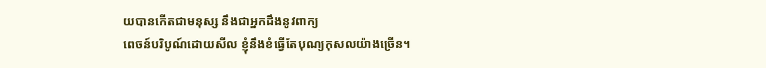យបានកើតជាមនុស្ស នឹងជាអ្នកដឹងនូវពាក្យ
ពេចន៍បរិបូណ៍ដោយសីល ខ្ញុំនឹងខំធ្វើតែបុណ្យកុសលយ៉ាងច្រើន។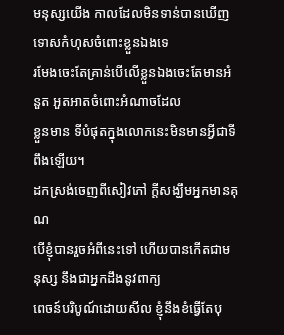មនុស្សយើង កាលដែលមិនទាន់បានឃើញទោសកំហុសចំពោះខ្លួនឯងទេ
រមែងចេះតែគ្រាន់បើលើខ្លួនឯងចេះតែមានអំនួត អួតអាតចំពោះអំណាចដែល
ខ្លួនមាន ទីបំផុតក្នុងលោកនេះមិនមានអ្វីជាទីពឹងឡើយ។
ដកស្រង់ចេញពីសៀវភៅ ក្តីសង្ឃឹមអ្នកមានគុណ
បើខ្ញុំបានរួចអំពីនេះទៅ ហើយបានកើតជាមនុស្ស នឹងជាអ្នកដឹងនូវពាក្យ
ពេចន៍បរិបូណ៍ដោយសីល ខ្ញុំនឹងខំធ្វើតែបុ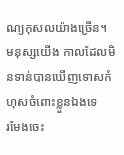ណ្យកុសលយ៉ាងច្រើន។
មនុស្សយើង កាលដែលមិនទាន់បានឃើញទោសកំហុសចំពោះខ្លួនឯងទេ
រមែងចេះ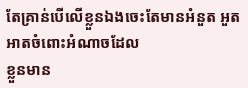តែគ្រាន់បើលើខ្លួនឯងចេះតែមានអំនួត អួតអាតចំពោះអំណាចដែល
ខ្លួនមាន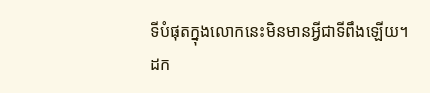ទីបំផុតក្នុងលោកនេះមិនមានអ្វីជាទីពឹងឡើយ។
ដក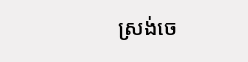ស្រង់ចេ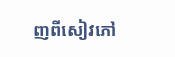ញពីសៀវភៅ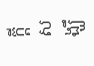ក្តីសង្ឃឹ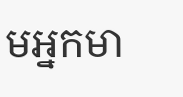មអ្នកមា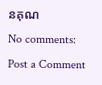នគុណ
No comments:
Post a Comment